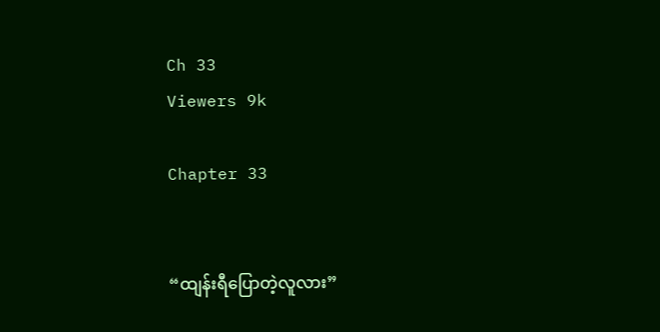Ch 33
Viewers 9k

Chapter 33


“ထျန်းရီပြောတဲ့လူလား”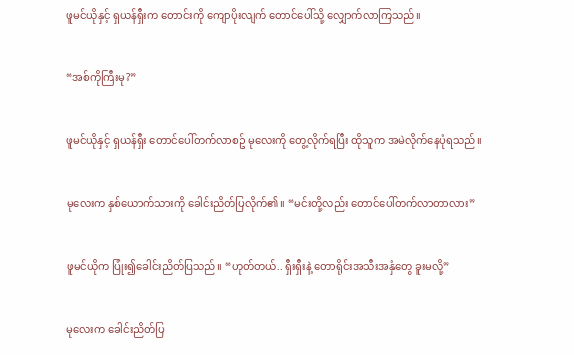ဖူမင်ယိုနှင့် ရှယန်ရှီးက တောင်းကို ကျောပိုးလျက် တောင်ပေါ်သို့ လျှောက်လာကြသည်။


“အစ်ကိုကြီးမု?”


ဖူမင်ယိုနှင့် ရှယန်ရှီး တောင်ပေါ်တက်လာစဥ် မုလေးကို တွေ့လိုက်ရပြီး ထိုသူက အမဲလိုက်နေပုံရသည်။


မုလေးက နှစ်ယောက်သားကို ခေါင်းညိတ်ပြလိုက်၏။ “မင်းတို့လည်း တောင်ပေါ်တက်လာတာလား”


ဖူမင်ယိုက ပြုံး၍ခေါင်းညိတ်ပြသည်။ “ဟုတ်တယ်.. ရှီးရှီးနဲ့ တောရိုင်းအသီးအနှံတွေ ခူးမလို့”


မုလေးက ခေါင်းညိတ်ပြ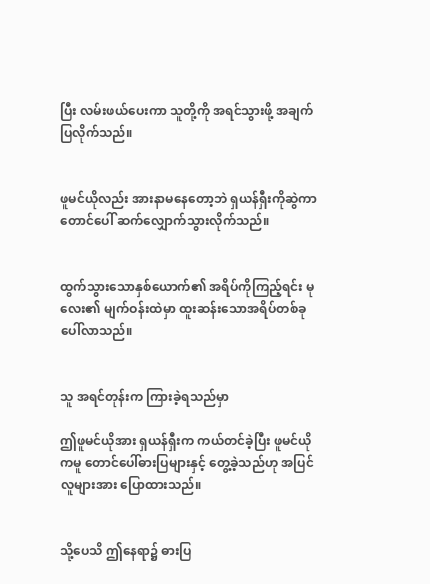ပြီး လမ်းဖယ်ပေးကာ သူတို့ကို အရင်သွားဖို့ အချက်ပြလိုက်သည်။


ဖူမင်ယိုလည်း အားနာမနေတော့ဘဲ ရှယန်ရှီးကိုဆွဲကာ တောင်ပေါ် ဆက်လျှောက်သွားလိုက်သည်။


ထွက်သွားသောနှစ်ယောက်၏ အရိပ်ကိုကြည့်ရင်း မုလေး၏ မျက်ဝန်းထဲမှာ ထူးဆန်းသောအရိပ်တစ်ခု ပေါ်လာသည်။


သူ အရင်တုန်းက ကြားခဲ့ရသည်မှာ

ဤဖူမင်ယိုအား ရှယန်ရှီးက ကယ်တင်ခဲ့ပြီး ဖူမင်ယိုကမူ တောင်ပေါ်ဓားပြများနှင့် တွေ့ခဲ့သည်ဟု အပြင်လူများအား ပြောထားသည်။


သို့ပေသိ ဤနေရာ၌ ဓားပြ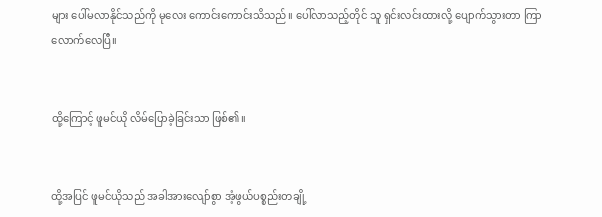များ ပေါ်မလာနိုင်သည်ကို မုလေး ကောင်းကောင်းသိသည်။ ပေါ်လာသည့်တိုင် သူ ရှင်းလင်းထားလို့ ပျောက်သွားတာ ကြာလောက်လေပြီ။


ထို့ကြောင့် ဖူမင်ယို လိမ်ပြောခဲ့ခြင်းသာ ဖြစ်၏။


ထို့အပြင် ဖူမင်ယိုသည် အခါအားလျော်စွာ အံ့ဖွယ်ပစ္စည်းတချို့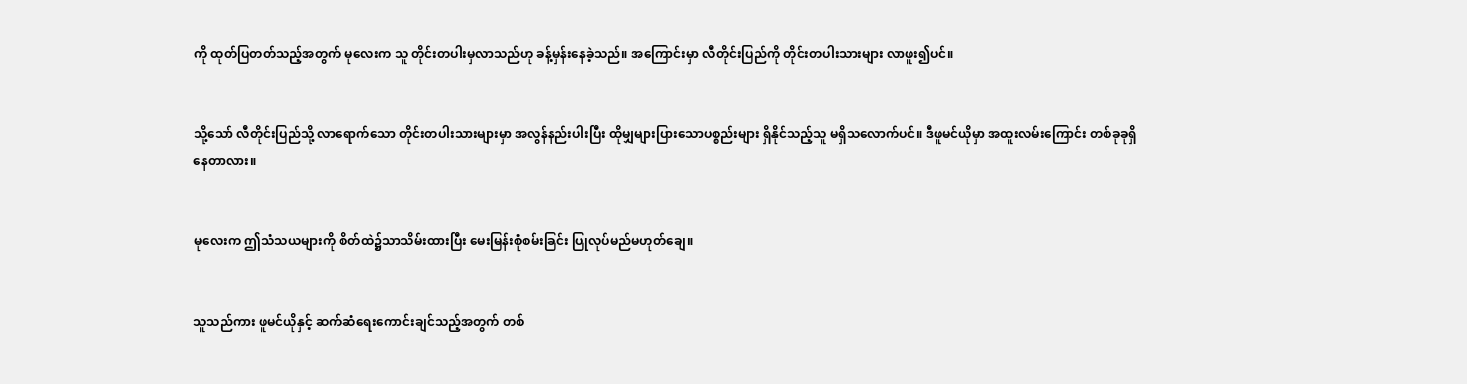ကို ထုတ်ပြတတ်သည့်အတွက် မုလေးက သူ တိုင်းတပါးမှလာသည်ဟု ခန့်မှန်းနေခဲ့သည်။ အကြောင်းမှာ လီတိုင်းပြည်ကို တိုင်းတပါးသားများ လာဖူး၍ပင်။


သို့သော် လီတိုင်းပြည်သို့ လာရောက်သော တိုင်းတပါးသားများမှာ အလွန်နည်းပါးပြီး ထိုမျှများပြားသောပစ္စည်းများ ရှိနိုင်သည့်သူ မရှိသလောက်ပင်။ ဒီဖူမင်ယိုမှာ အထူးလမ်းကြောင်း တစ်ခုခုရှိနေတာလား။


မုလေးက ဤသံသယများကို စိတ်ထဲ၌သာသိမ်းထားပြီး မေးမြန်းစုံစမ်းခြင်း ပြုလုပ်မည်မဟုတ်ချေ။


သူသည်ကား ဖူမင်ယိုနှင့် ဆက်ဆံရေးကောင်းချင်သည့်အတွက် တစ်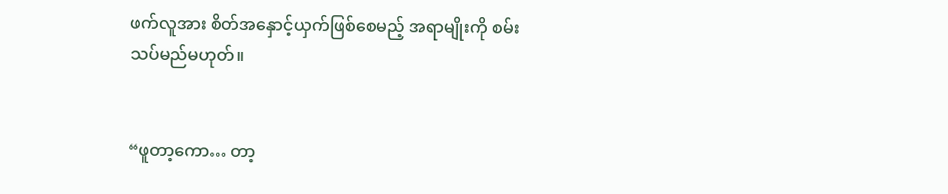ဖက်လူအား စိတ်အနှောင့်ယှက်ဖြစ်စေမည့် အရာမျိုးကို စမ်းသပ်မည်မဟုတ်။


“ဖူတာ့ကော… တာ့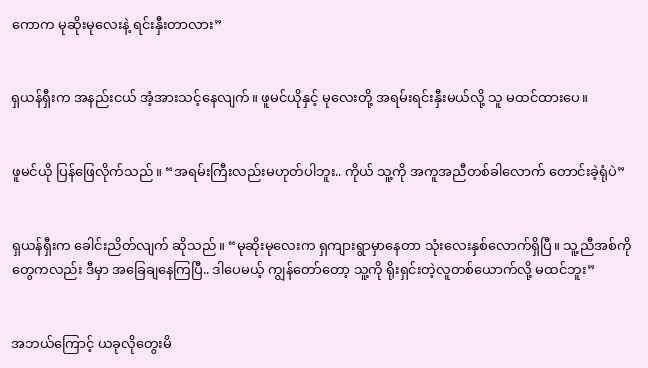ကောက မုဆိုးမုလေးနဲ့ ရင်းနှီးတာလား”


ရှယန်ရှီးက အနည်းငယ် အံ့အားသင့်နေလျက်။ ဖူမင်ယိုနှင့် မုလေးတို့ အရမ်းရင်းနှီးမယ်လို့ သူ မထင်ထားပေ။


ဖူမင်ယို ပြန်ဖြေလိုက်သည်။ “အရမ်းကြီးလည်းမဟုတ်ပါဘူး.. ကိုယ် သူ့ကို အကူအညီတစ်ခါလောက် တောင်းခဲ့ရုံပဲ”


ရှယန်ရှီးက ခေါင်းညိတ်လျက် ဆိုသည်။ “မုဆိုးမုလေးက ရှကျားရွာမှာနေတာ သုံးလေးနှစ်လောက်ရှိပြီ။ သူ့ညီအစ်ကိုတွေကလည်း ဒီမှာ အခြေချနေကြပြီ.. ဒါပေမယ့် ကျွန်တော်တော့ သူ့ကို ရိုးရှင်းတဲ့လူတစ်ယောက်လို့ မထင်ဘူး”


အဘယ်ကြောင့် ယခုလိုတွေးမိ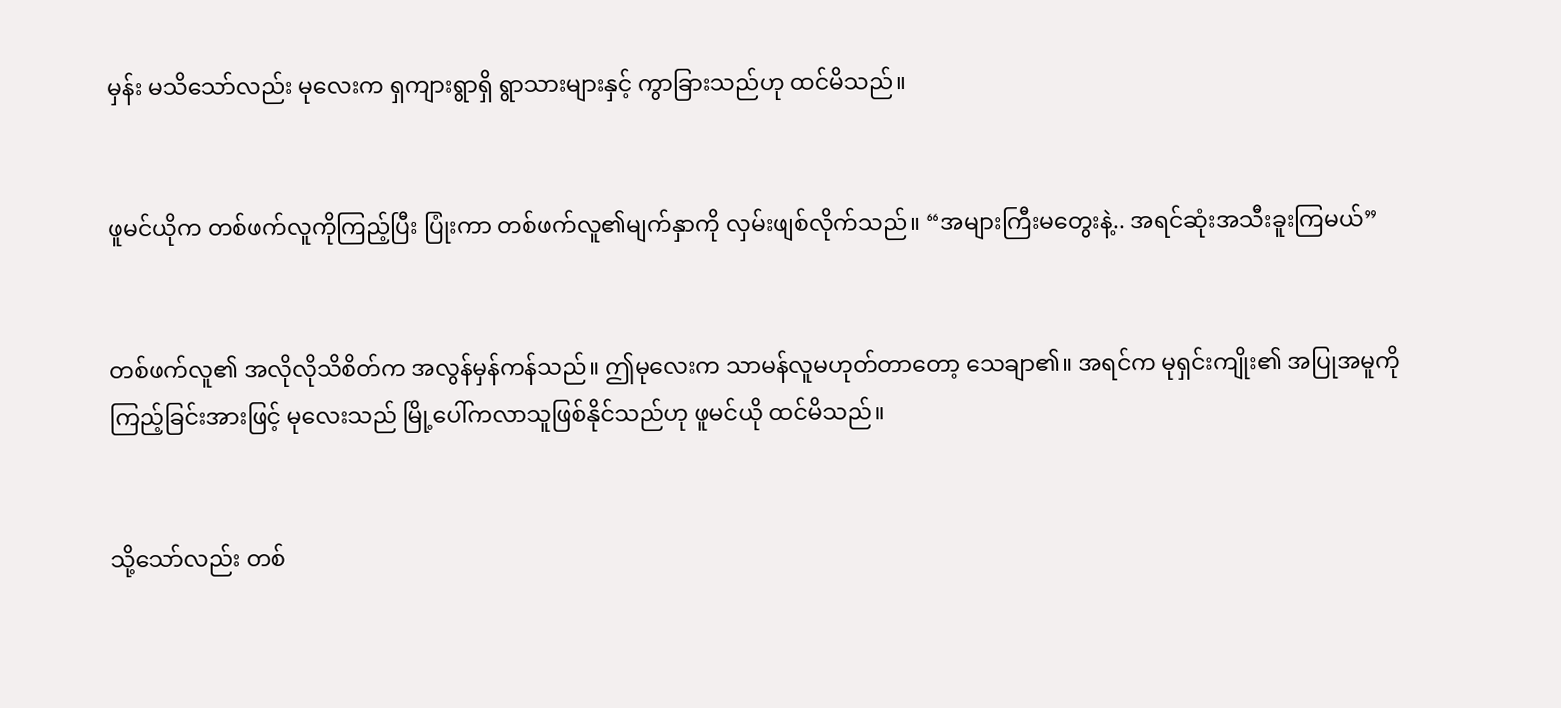မှန်း မသိသော်လည်း မုလေးက ရှကျားရွာရှိ ရွာသားများနှင့် ကွာခြားသည်ဟု ထင်မိသည်။


ဖူမင်ယိုက တစ်ဖက်လူကိုကြည့်ပြီး ပြုံးကာ တစ်ဖက်လူ၏မျက်နှာကို လှမ်းဖျစ်လိုက်သည်။ “အများကြီးမတွေးနဲ့.. အရင်ဆုံးအသီးခူးကြမယ်”


တစ်ဖက်လူ၏ အလိုလိုသိစိတ်က အလွန်မှန်ကန်သည်။ ဤမုလေးက သာမန်လူမဟုတ်တာတော့ သေချာ၏။ အရင်က မုရှင်းကျိုး၏ အပြုအမူကို ကြည့်ခြင်းအားဖြင့် မုလေးသည် မြို့ပေါ်ကလာသူဖြစ်နိုင်သည်ဟု ဖူမင်ယို ထင်မိသည်။


သို့သော်လည်း တစ်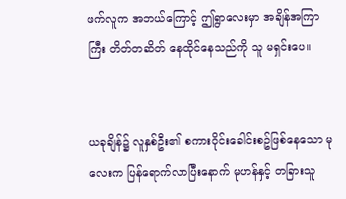ဖက်လူက အဘယ်ကြောင့် ဤရွာလေးမှာ အချိန်အကြာကြီး တိတ်တဆိတ် နေထိုင်နေသည်ကို သူ မရှင်းပေ။


ယခုချိန်၌ လူနှစ်ဦး၏ စကားဝိုင်းခေါင်းစဥ်ဖြစ်နေသော မုလေးက ပြန်ရောက်လာပြီးနောက် မုဟန်နှင့် တခြားသူ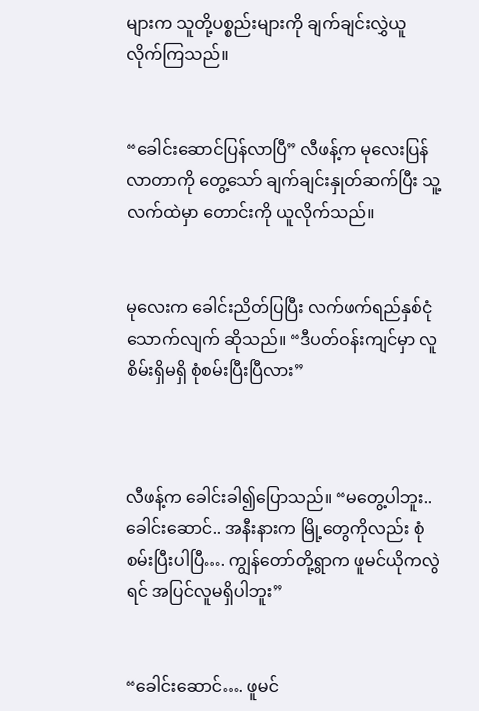များက သူတို့ပစ္စည်းများကို ချက်ချင်းလွှဲယူလိုက်ကြသည်။


“ခေါင်းဆောင်ပြန်လာပြီ” လီဖန့်က မုလေးပြန်လာတာကို တွေ့သော် ချက်ချင်းနှုတ်ဆက်ပြီး သူ့လက်ထဲမှာ တောင်းကို ယူလိုက်သည်။


မုလေးက ခေါင်းညိတ်ပြပြီး လက်ဖက်ရည်နှစ်ငုံသောက်လျက် ဆိုသည်။ “ဒီပတ်ဝန်းကျင်မှာ လူစိမ်းရှိမရှိ စုံစမ်းပြီးပြီလား”



လီဖန့်က ခေါင်းခါ၍ပြောသည်။ “မတွေ့ပါဘူး.. ခေါင်းဆောင်.. အနီးနားက မြို့တွေကိုလည်း စုံစမ်းပြီးပါပြီ…. ကျွန်တော်တို့ရွာက ဖူမင်ယိုကလွဲရင် အပြင်လူမရှိပါဘူး”


“ခေါင်းဆောင်…. ဖူမင်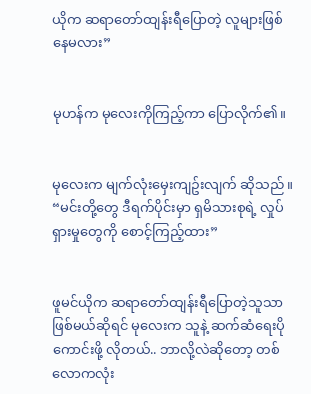ယိုက ဆရာတော်ထျန်းရီပြောတဲ့ လူများဖြစ်နေမလား”


မုဟန်က မုလေးကိုကြည့်ကာ ပြောလိုက်၏။


မုလေးက မျက်လုံးမှေးကျဥ်းလျက် ဆိုသည်။ “မင်းတို့တွေ ဒီရက်ပိုင်းမှာ ရှမိသားစုရဲ့ လှုပ်ရှားမှုတွေကို စောင့်ကြည့်ထား”


ဖူမင်ယိုက ဆရာတော်ထျန်းရီပြောတဲ့သူသာ ဖြစ်မယ်ဆိုရင် မုလေးက သူနဲ့ ဆက်ဆံရေးပိုကောင်းဖို့ လိုတယ်.. ဘာလို့လဲဆိုတော့ တစ်လောကလုံး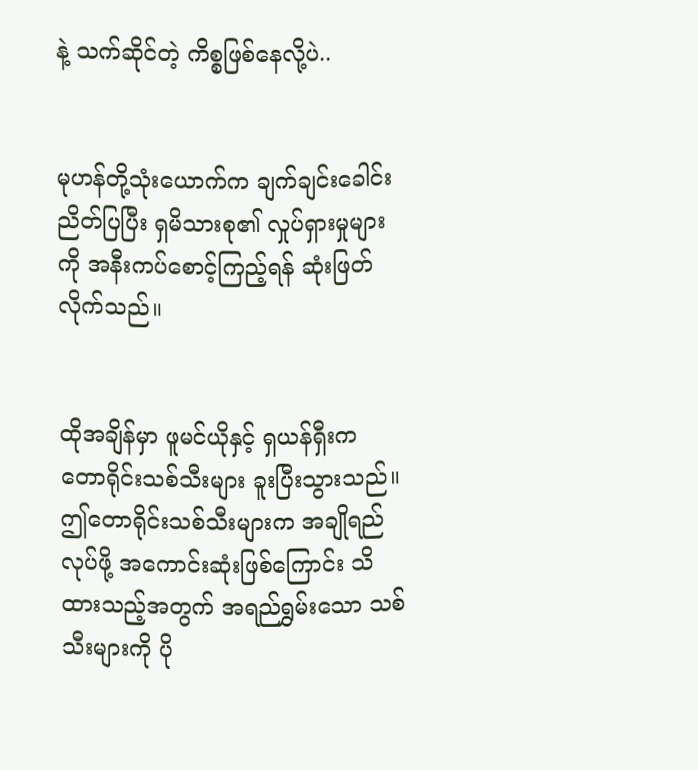နဲ့ သက်ဆိုင်တဲ့ ကိစ္စဖြစ်နေလို့ပဲ..


မုဟန်တို့သုံးယောက်က ချက်ချင်းခေါင်းညိတ်ပြပြီး ရှမိသားစု၏ လှုပ်ရှားမှုများကို အနီးကပ်စောင့်ကြည့်ရန် ဆုံးဖြတ်လိုက်သည်။


ထိုအချိန်မှာ ဖူမင်ယိုနှင့် ရှယန်ရှီးက တောရိုင်းသစ်သီးများ ခူးပြီးသွားသည်။ ဤတောရိုင်းသစ်သီးများက အချိုရည်လုပ်ဖို့ အကောင်းဆုံးဖြစ်ကြောင်း သိထားသည့်အတွက် အရည်ရွှမ်းသော သစ်သီးများကို ပို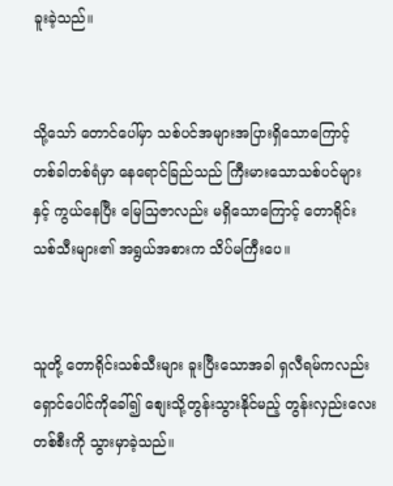ခူးခဲ့သည်။


သို့သော် တောင်ပေါ်မှာ သစ်ပင်အများအပြားရှိသောကြောင့် တစ်ခါတစ်ရံမှာ နေရောင်ခြည်သည် ကြီးမားသောသစ်ပင်များနှင့် ကွယ်နေပြီး မြေသြဇာလည်း မရှိသောကြောင့် တောရိုင်းသစ်သီးများ၏ အရွယ်အစားက သိပ်မကြီးပေ။


သူတို့ တောရိုင်းသစ်သီးများ ခူးပြီးသောအခါ ရှလီရမ်ကလည်း ရှောင်ပေါင်ကိုခေါ်၍ စျေးသို့တွန်းသွားနိုင်မည့် တွန်းလှည်းလေးတစ်စီးကို သွားမှာခဲ့သည်။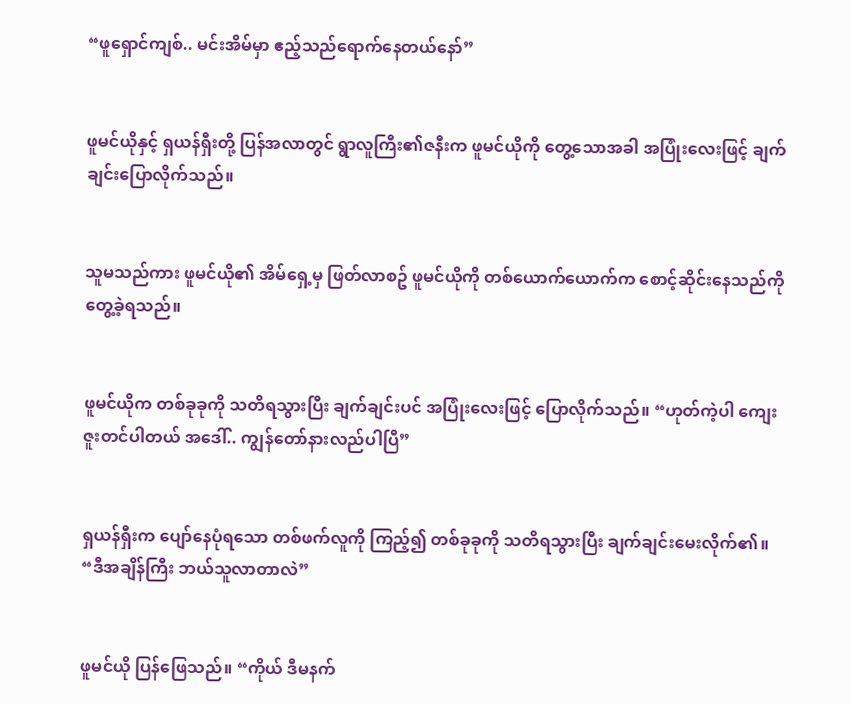“ဖူရှောင်ကျစ်.. မင်းအိမ်မှာ ဧည့်သည်ရောက်နေတယ်နော်”


ဖူမင်ယိုနှင့် ရှယန်ရှီးတို့ ပြန်အလာတွင် ရွာလူကြီး၏ဇနီးက ဖူမင်ယိုကို တွေ့သောအခါ အပြုံးလေးဖြင့် ချက်ချင်းပြောလိုက်သည်။


သူမသည်ကား ဖူမင်ယို၏ အိမ်ရှေ့မှ ဖြတ်လာစဥ် ဖူမင်ယိုကို တစ်ယောက်ယောက်က စောင့်ဆိုင်းနေသည်ကို တွေ့ခဲ့ရသည်။


ဖူမင်ယိုက တစ်ခုခုကို သတိရသွားပြီး ချက်ချင်းပင် အပြုံးလေးဖြင့် ပြောလိုက်သည်။ “ဟုတ်ကဲ့ပါ ကျေးဇူးတင်ပါတယ် အဒေါ်.. ကျွန်တော်နားလည်ပါပြီ”


ရှယန်ရှီးက ပျော်နေပုံရသော တစ်ဖက်လူကို ကြည့်၍ တစ်ခုခုကို သတိရသွားပြီး ချက်ချင်းမေးလိုက်၏။ “ဒီအချိန်ကြီး ဘယ်သူလာတာလဲ”


ဖူမင်ယို ပြန်ဖြေသည်။ “ကိုယ် ဒီမနက်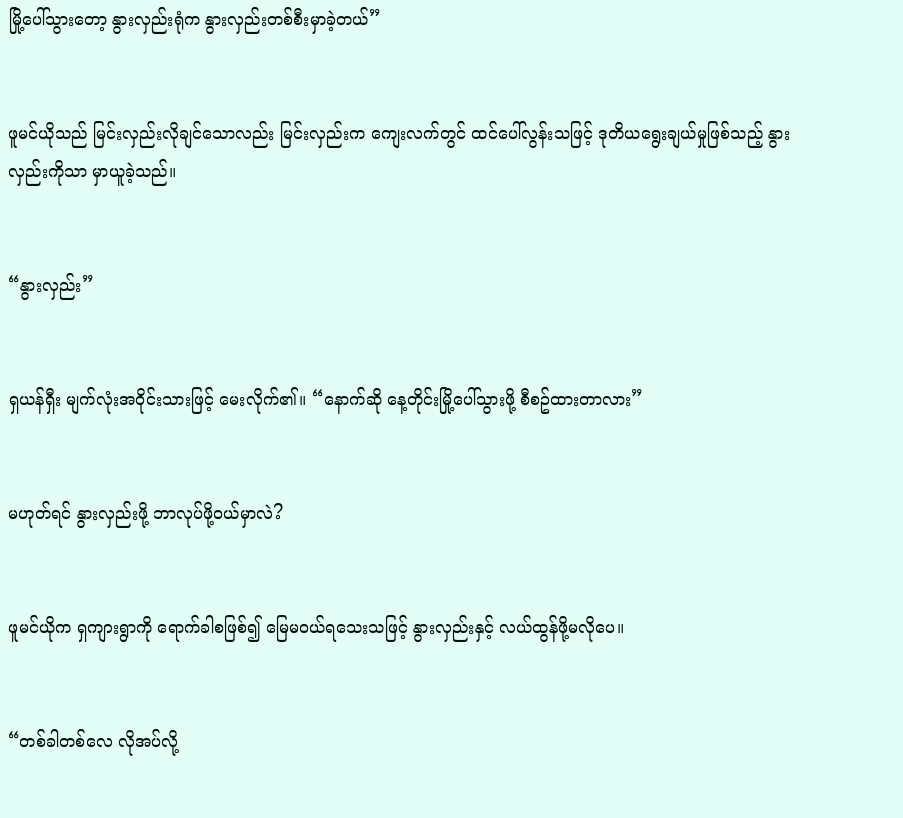မြို့ပေါ်သွားတော့ နွားလှည်းရုံက နွားလှည်းတစ်စီးမှာခဲ့တယ်”


ဖူမင်ယိုသည် မြင်းလှည်းလိုချင်သောလည်း မြင်းလှည်းက ကျေးလက်တွင် ထင်ပေါ်လွန်းသဖြင့် ဒုတိယရွေးချယ်မှုဖြစ်သည့် နွားလှည်းကိုသာ မှာယူခဲ့သည်။


“နွားလှည်း”


ရှယန်ရှီး မျက်လုံးအဝိုင်းသားဖြင့် မေးလိုက်၏။ “နောက်ဆို နေ့တိုင်းမြို့ပေါ်သွားဖို့ စီစဥ်ထားတာလား”


မဟုတ်ရင် နွားလှည်းဖို့ ဘာလုပ်ဖို့ဝယ်မှာလဲ?


ဖူမင်ယိုက ရှကျားရွာကို ရောက်ခါစဖြစ်၍ မြေမဝယ်ရသေးသဖြင့် နွားလှည်းနှင့် လယ်ထွန်ဖို့မလိုပေ။


“တစ်ခါတစ်လေ လိုအပ်လို့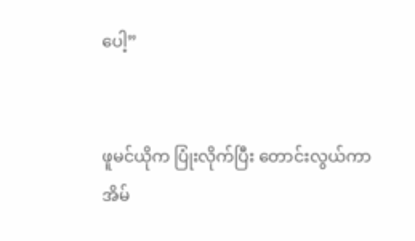ပေါ့”


ဖူမင်ယိုက ပြုံးလိုက်ပြီး တောင်းလွယ်ကာ အိမ်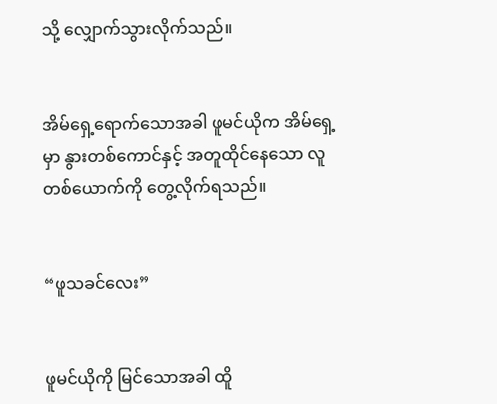သို့ လျှောက်သွားလိုက်သည်။


အိမ်ရှေ့ရောက်သောအခါ ဖူမင်ယိုက အိမ်ရှေ့မှာ နွားတစ်ကောင်နှင့် အတူထိုင်နေသော လူတစ်ယောက်ကို တွေ့လိုက်ရသည်။


“ဖူသခင်လေး”


ဖူမင်ယိုကို မြင်သောအခါ ထိူ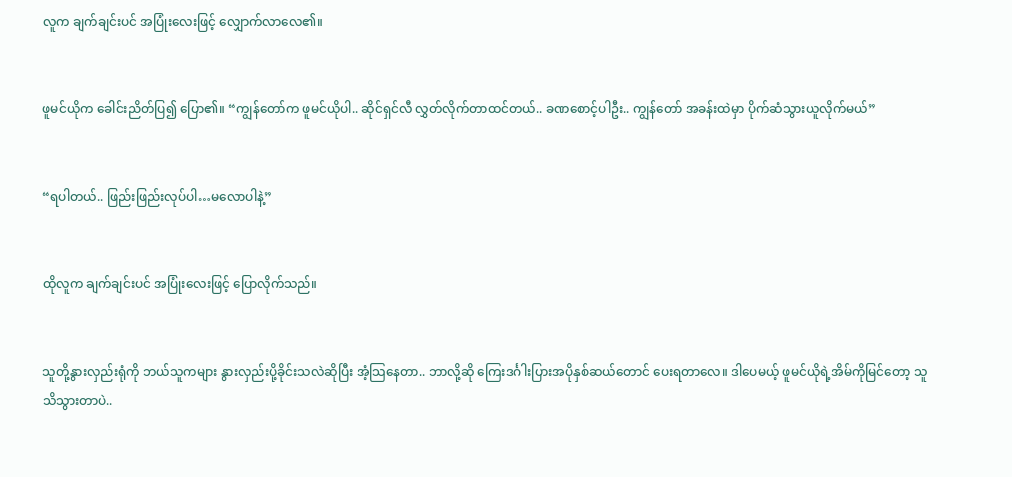လူက ချက်ချင်းပင် အပြုံးလေးဖြင့် လျှောက်လာလေ၏။


ဖူမင်ယိုက ခေါင်းညိတ်ပြ၍ ပြော၏။ “ကျွန်တော်က ဖူမင်ယိုပါ.. ဆိုင်ရှင်လီ လွှတ်လိုက်တာထင်တယ်.. ခဏစောင့်ပါဦး.. ကျွန်တော် အခန်းထဲမှာ ပိုက်ဆံသွားယူလိုက်မယ်”


“ရပါတယ်.. ဖြည်းဖြည်းလုပ်ပါ…မလောပါနဲ့”


ထိုလူက ချက်ချင်းပင် အပြုံးလေးဖြင့် ပြောလိုက်သည်။


သူတို့နွားလှည်းရုံကို ဘယ်သူကများ နွားလှည်းပို့ခိုင်းသလဲဆိုပြီး အံ့သြနေတာ.. ဘာလို့ဆို ကြေးဒင်္ဂါးပြားအပိုနှစ်ဆယ်တောင် ပေးရတာလေ။ ဒါပေမယ့် ဖူမင်ယိုရဲ့အိမ်ကိုမြင်တော့ သူ သိသွားတာပဲ..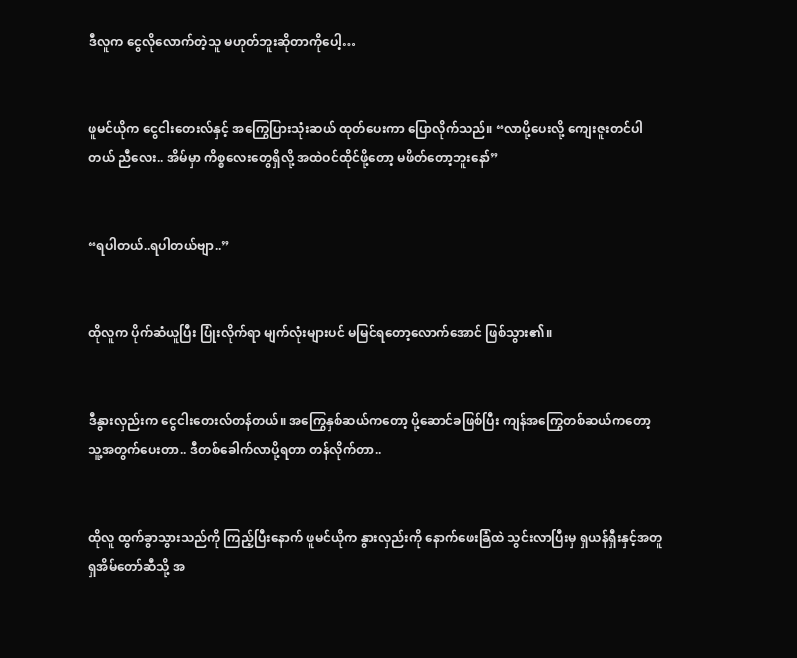ဒီလူက ငွေလိုလောက်တဲ့သူ မဟုတ်ဘူးဆိုတာကိုပေါ့…


ဖူမင်ယိုက ငွေငါးတေးလ်နှင့် အကြွေပြားသုံးဆယ် ထုတ်ပေးကာ ပြောလိုက်သည်။ “လာပို့ပေးလို့ ကျေးဇူးတင်ပါတယ် ညီလေး.. အိမ်မှာ ကိစ္စလေးတွေရှိလို့ အထဲဝင်ထိုင်ဖို့တော့ မဖိတ်တော့ဘူးနော်”


“ရပါတယ်..ရပါတယ်ဗျာ..”


ထိုလူက ပိုက်ဆံယူပြီး ပြုံးလိုက်ရာ မျက်လုံးများပင် မမြင်ရတော့လောက်အောင် ဖြစ်သွား၏။


ဒီနွားလှည်းက ငွေငါးတေးလ်တန်တယ်။ အကြွေနှစ်ဆယ်ကတော့ ပို့ဆောင်ခဖြစ်ပြီး ကျန်အကြွေတစ်ဆယ်ကတော့ သူ့အတွက်ပေးတာ.. ဒီတစ်ခေါက်လာပို့ရတာ တန်လိုက်တာ..


ထိုလူ ထွက်ခွာသွားသည်ကို ကြည့်ပြီးနောက် ဖူမင်ယိုက နွားလှည်းကို နောက်ဖေးခြံထဲ သွင်းလာပြီးမှ ရှယန်ရှီးနှင့်အတူ ရှအိမ်တော်ဆီသို့ အ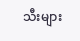သီးများ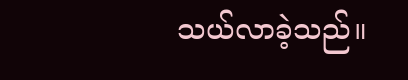သယ်လာခဲ့သည်။